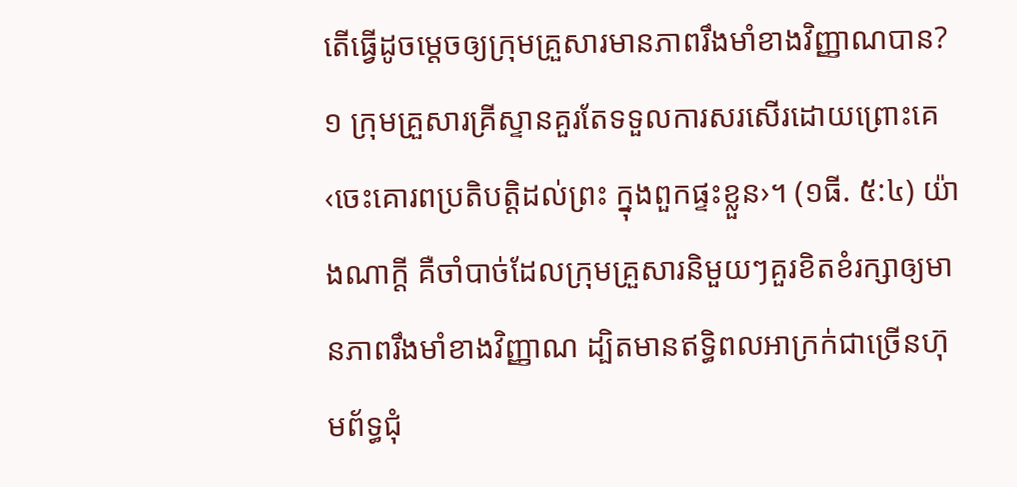តើធ្វើដូចម្ដេចឲ្យក្រុមគ្រួសារមានភាពរឹងមាំខាងវិញ្ញាណបាន?
១ ក្រុមគ្រួសារគ្រីស្ទានគួរតែទទួលការសរសើរដោយព្រោះគេ‹ចេះគោរពប្រតិបត្ដិដល់ព្រះ ក្នុងពួកផ្ទះខ្លួន›។ (១ធី. ៥:៤) យ៉ាងណាក្ដី គឺចាំបាច់ដែលក្រុមគ្រួសារនិមួយៗគួរខិតខំរក្សាឲ្យមានភាពរឹងមាំខាងវិញ្ញាណ ដ្បិតមានឥទ្ធិពលអាក្រក់ជាច្រើនហ៊ុមព័ទ្ធជុំ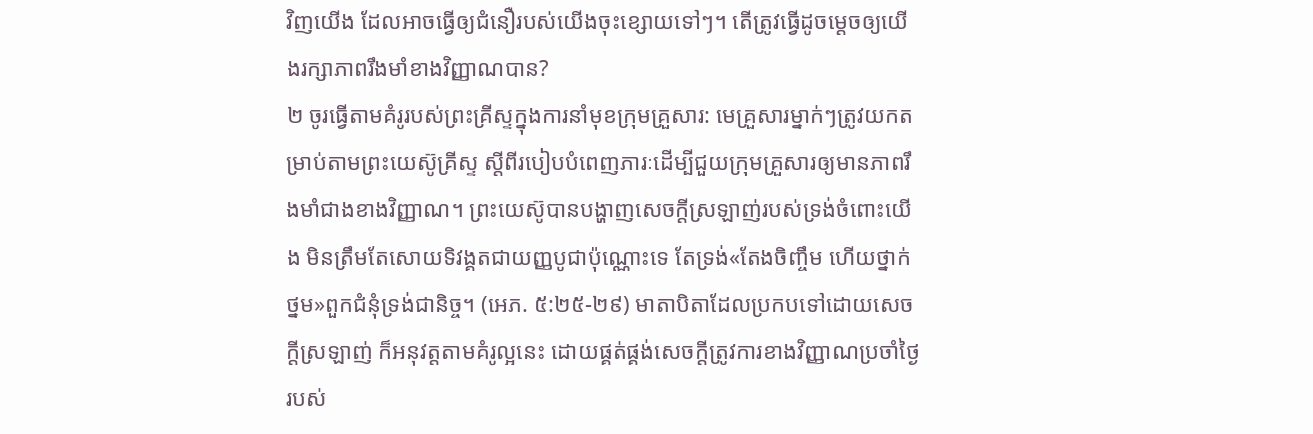វិញយើង ដែលអាចធ្វើឲ្យជំនឿរបស់យើងចុះខ្សោយទៅៗ។ តើត្រូវធ្វើដូចម្ដេចឲ្យយើងរក្សាភាពរឹងមាំខាងវិញ្ញាណបាន?
២ ចូរធ្វើតាមគំរូរបស់ព្រះគ្រីស្ទក្នុងការនាំមុខក្រុមគ្រួសារ: មេគ្រួសារម្នាក់ៗត្រូវយកតម្រាប់តាមព្រះយេស៊ូគ្រីស្ទ ស្តីពីរបៀបបំពេញភារៈដើម្បីជួយក្រុមគ្រួសារឲ្យមានភាពរឹងមាំជាងខាងវិញ្ញាណ។ ព្រះយេស៊ូបានបង្ហាញសេចក្ដីស្រឡាញ់របស់ទ្រង់ចំពោះយើង មិនត្រឹមតែសោយទិវង្គតជាយញ្ញបូជាប៉ុណ្ណោះទេ តែទ្រង់«តែងចិញ្ចឹម ហើយថ្នាក់ថ្នម»ពួកជំនុំទ្រង់ជានិច្ច។ (អេភ. ៥:២៥-២៩) មាតាបិតាដែលប្រកបទៅដោយសេចក្ដីស្រឡាញ់ ក៏អនុវត្តតាមគំរូល្អនេះ ដោយផ្គត់ផ្គង់សេចក្ដីត្រូវការខាងវិញ្ញាណប្រចាំថ្ងៃរបស់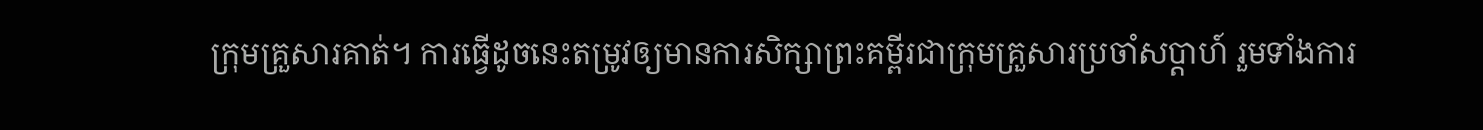ក្រុមគ្រួសារគាត់។ ការធ្វើដូចនេះតម្រូវឲ្យមានការសិក្សាព្រះគម្ពីរជាក្រុមគ្រួសារប្រចាំសប្ដាហ៍ រួមទាំងការ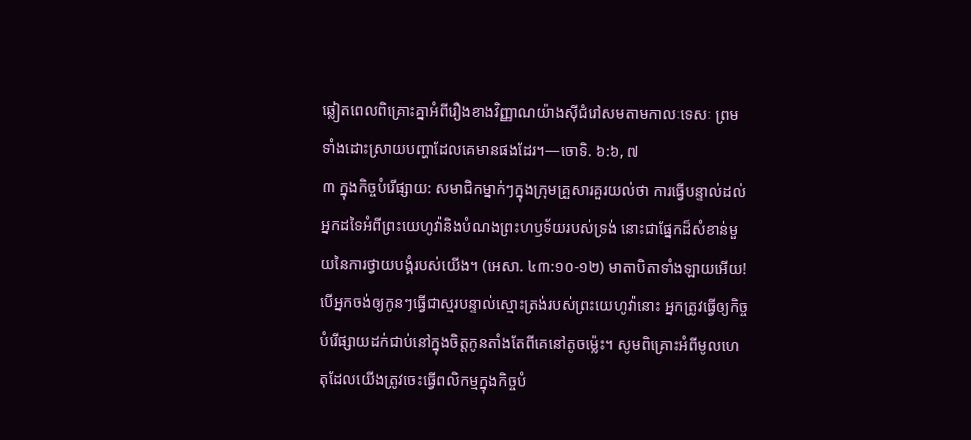ឆ្លៀតពេលពិគ្រោះគ្នាអំពីរឿងខាងវិញ្ញាណយ៉ាងស៊ីជំរៅសមតាមកាលៈទេសៈ ព្រមទាំងដោះស្រាយបញ្ហាដែលគេមានផងដែរ។—ចោទិ. ៦:៦, ៧
៣ ក្នុងកិច្ចបំរើផ្សាយ: សមាជិកម្នាក់ៗក្នុងក្រុមគ្រួសារគួរយល់ថា ការធ្វើបន្ទាល់ដល់អ្នកដទៃអំពីព្រះយេហូវ៉ានិងបំណងព្រះហឫទ័យរបស់ទ្រង់ នោះជាផ្នែកដ៏សំខាន់មួយនៃការថ្វាយបង្គំរបស់យើង។ (អេសា. ៤៣:១០-១២) មាតាបិតាទាំងឡាយអើយ! បើអ្នកចង់ឲ្យកូនៗធ្វើជាស្មរបន្ទាល់ស្មោះត្រង់របស់ព្រះយេហូវ៉ានោះ អ្នកត្រូវធ្វើឲ្យកិច្ចបំរើផ្សាយដក់ជាប់នៅក្នុងចិត្តកូនតាំងតែពីគេនៅតូចម្ល៉េះ។ សូមពិគ្រោះអំពីមូលហេតុដែលយើងត្រូវចេះធ្វើពលិកម្មក្នុងកិច្ចបំ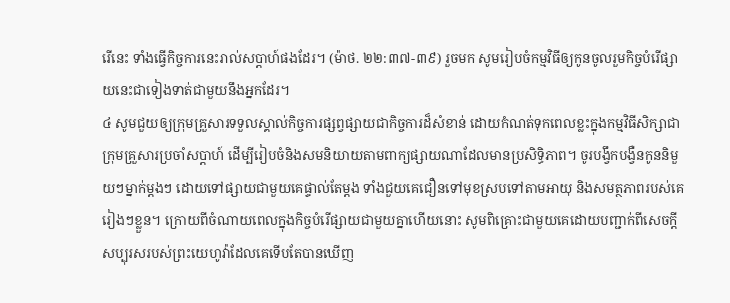រើនេះ ទាំងធ្វើកិច្ចការនេះរាល់សប្ដាហ៍ផងដែរ។ (ម៉ាថ. ២២:៣៧-៣៩) រួចមក សូមរៀបចំកម្មវិធីឲ្យកូនចូលរួមកិច្ចបំរើផ្សាយនេះជាទៀងទាត់ជាមួយនឹងអ្នកដែរ។
៤ សូមជួយឲ្យក្រុមគ្រួសារទទួលស្គាល់កិច្ចការផ្សព្វផ្សាយជាកិច្ចការដ៏សំខាន់ ដោយកំណត់ទុកពេលខ្លះក្នុងកម្មវិធីសិក្សាជាក្រុមគ្រួសារប្រចាំសប្ដាហ៍ ដើម្បីរៀបចំនិងសមនិយាយតាមពាក្យផ្សាយណាដែលមានប្រសិទ្ធិភាព។ ចូរបង្វឹកបង្វឺនកូននិមួយៗម្នាក់ម្ដងៗ ដោយទៅផ្សាយជាមួយគេផ្ទាល់តែម្ដង ទាំងជួយគេជឿនទៅមុខស្របទៅតាមអាយុ និងសមត្ថភាពរបស់គេរៀងៗខ្លួន។ ក្រោយពីចំណាយពេលក្នុងកិច្ចបំរើផ្សាយជាមួយគ្នាហើយនោះ សូមពិគ្រោះជាមួយគេដោយបញ្ជាក់ពីសេចក្ដីសប្បុរសរបស់ព្រះយេហូវ៉ាដែលគេទើបតែបានឃើញ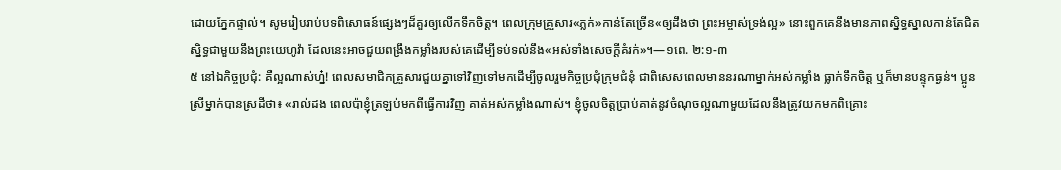ដោយភ្នែកផ្ទាល់។ សូមរៀបរាប់បទពិសោធន៍ផ្សេងៗដ៏គួរឲ្យលើកទឹកចិត្ត។ ពេលក្រុមគ្រួសារ«ភ្លក់»កាន់តែច្រើន«ឲ្យដឹងថា ព្រះអម្ចាស់ទ្រង់ល្អ» នោះពួកគេនឹងមានភាពស្និទ្ធស្នាលកាន់តែជិតស្និទ្ធជាមួយនឹងព្រះយេហូវ៉ា ដែលនេះអាចជួយពង្រឹងកម្លាំងរបស់គេដើម្បីទប់ទល់នឹង«អស់ទាំងសេចក្ដីគំរក់»។—១ពេ. ២:១-៣
៥ នៅឯកិច្ចប្រជុំ: គឺល្អណាស់ហ្ន៎! ពេលសមាជិកគ្រួសារជួយគ្នាទៅវិញទៅមកដើម្បីចូលរួមកិច្ចប្រជុំក្រុមជំនុំ ជាពិសេសពេលមាននរណាម្នាក់អស់កម្លាំង ធ្លាក់ទឹកចិត្ត ឬក៏មានបន្ទុកធ្ងន់។ ប្អូនស្រីម្នាក់បានស្រដីថា៖ «រាល់ដង ពេលប៉ាខ្ញុំត្រឡប់មកពីធ្វើការវិញ គាត់អស់កម្លាំងណាស់។ ខ្ញុំចូលចិត្តប្រាប់គាត់នូវចំណុចល្អណាមួយដែលនឹងត្រូវយកមកពិគ្រោះ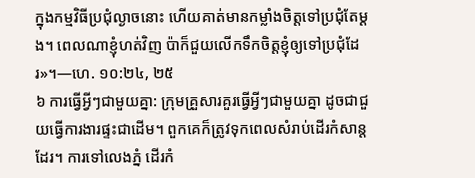ក្នុងកម្មវិធីប្រជុំល្ងាចនោះ ហើយគាត់មានកម្លាំងចិត្តទៅប្រជុំតែម្ដង។ ពេលណាខ្ញុំហត់វិញ ប៉ាក៏ជួយលើកទឹកចិត្តខ្ញុំឲ្យទៅប្រជុំដែរ»។—ហេ. ១០:២៤, ២៥
៦ ការធ្វើអ្វីៗជាមួយគ្នា: ក្រុមគ្រួសារគួរធ្វើអ្វីៗជាមួយគ្នា ដូចជាជួយធ្វើការងារផ្ទះជាដើម។ ពួកគេក៏ត្រូវទុកពេលសំរាប់ដើរកំសាន្តដែរ។ ការទៅលេងភ្នំ ដើរកំ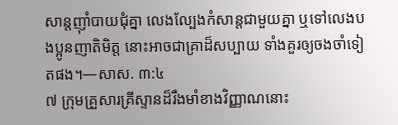សាន្តញ៉ាំបាយជុំគ្នា លេងល្បែងកំសាន្តជាមួយគ្នា ឬទៅលេងបងប្អូនញាតិមិត្ត នោះអាចជាគ្រាដ៏សប្បាយ ទាំងគួរឲ្យចងចាំទៀតផង។—សាស. ៣:៤
៧ ក្រុមគ្រួសារគ្រីស្ទានដ៏រឹងមាំខាងវិញ្ញាណនោះ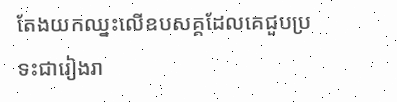តែងយកឈ្នះលើឧបសគ្គដែលគេជួបប្រទះជារៀងរា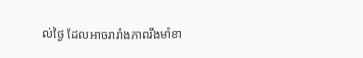ល់ថ្ងៃ ដែលអាចរារាំងភាពរឹងមាំខា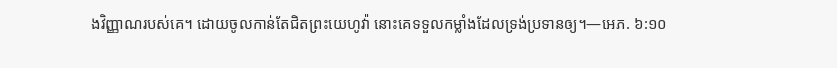ងវិញ្ញាណរបស់គេ។ ដោយចូលកាន់តែជិតព្រះយេហូវ៉ា នោះគេទទួលកម្លាំងដែលទ្រង់ប្រទានឲ្យ។—អេភ. ៦:១០